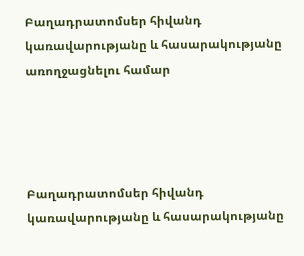Բաղադրատոմսեր հիվանդ կառավարությանը և հասարակությանը առողջացնելու համար




Բաղադրատոմսեր հիվանդ կառավարությանը և հասարակությանը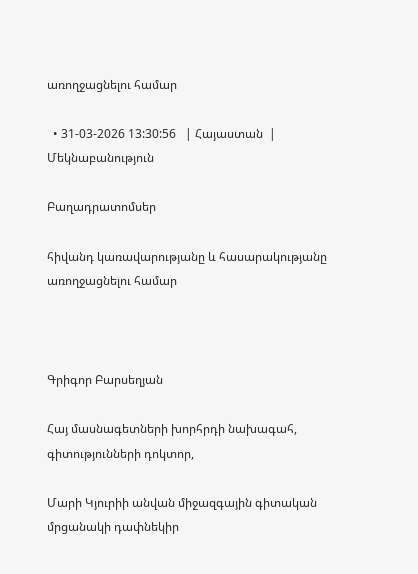առողջացնելու համար

  • 31-03-2026 13:30:56   | Հայաստան  |  Մեկնաբանություն

Բաղադրատոմսեր

հիվանդ կառավարությանը և հասարակությանը առողջացնելու համար



Գրիգոր Բարսեղյան

Հայ մասնագետների խորհրդի նախագահ, գիտությունների դոկտոր,

Մարի Կյուրիի անվան միջազգային գիտական մրցանակի դափնեկիր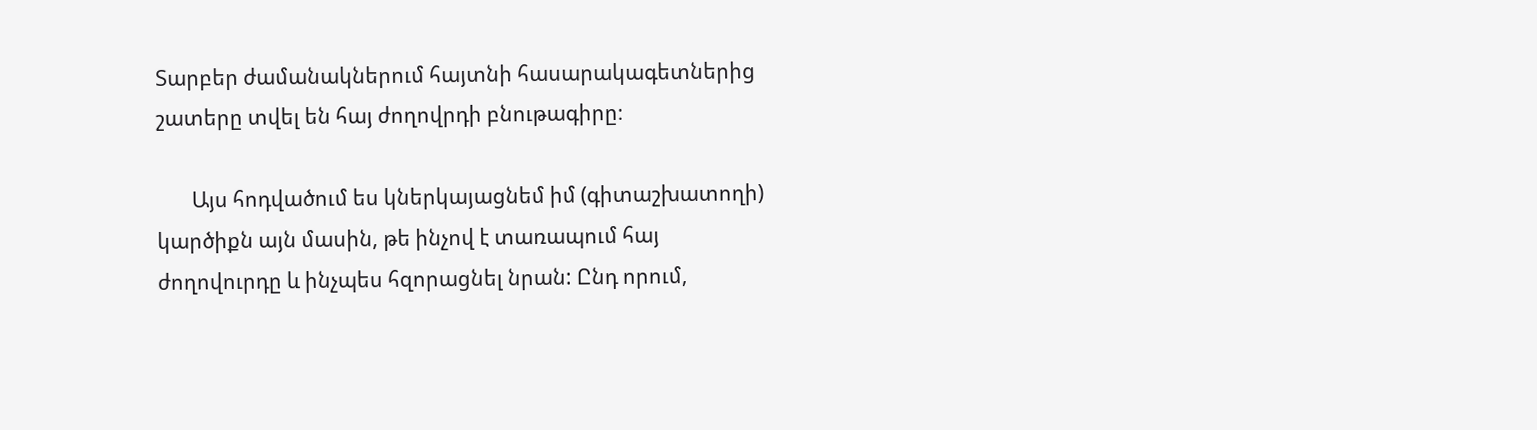Տարբեր ժամանակներում հայտնի հասարակագետներից շատերը տվել են հայ ժողովրդի բնութագիրը։

       Այս հոդվածում ես կներկայացնեմ իմ (գիտաշխատողի) կարծիքն այն մասին, թե ինչով է տառապում հայ ժողովուրդը և ինչպես հզորացնել նրան: Ընդ որում,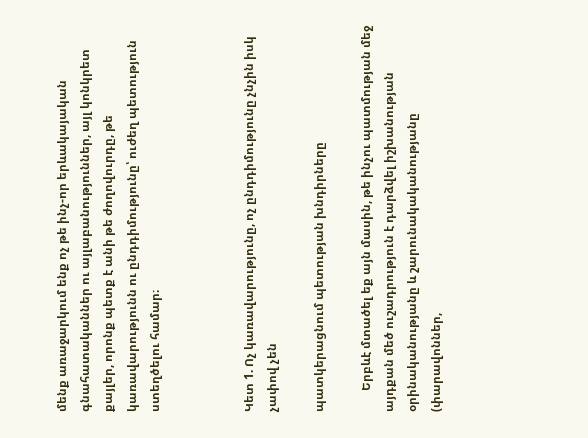մենք առաջարկում ենք ոչ թե ինչ-որ երևակայական գնահատականներ ու այլաբանություններ, այլ կոնկրետ քայլեր, որոնք պետք է անի թե ժողովուրդը, թե կառավարությունն ու ընդդիմությունը՝ ուժեղ պետություն ստեղծելու համար։



Կետ 1. Ոչ կառավարությունը, ոչ ընդդիմությունը չնչին իսկ չափով չեն

պատկերացնում պետության խնդիրները

       Երբևէ մտածել եք այն մասին, թե ինչու պատմության մեջ այդքան մեծ ուշադրություն է դարձվել իշխանության օրինականությանը և շարունակականությանը (փարավոններ,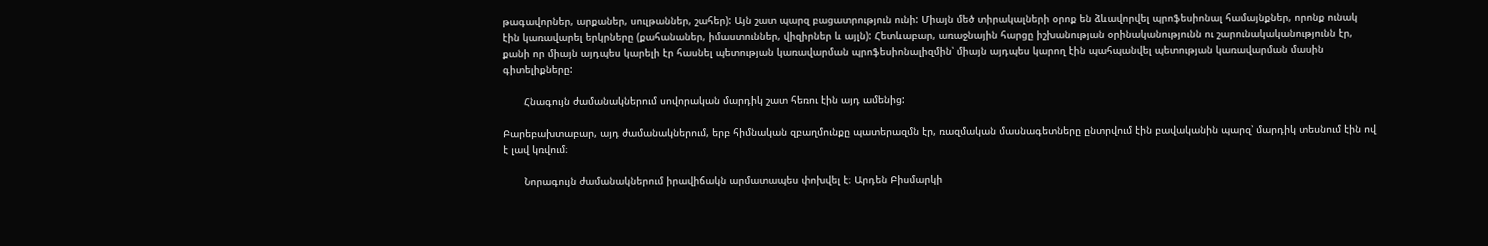թագավորներ, արքաներ, սուլթաններ, շահեր): Այն շատ պարզ բացատրություն ունի: Միայն մեծ տիրակալների օրոք են ձևավորվել պրոֆեսիոնալ համայնքներ, որոնք ունակ էին կառավարել երկրները (քահանաներ, իմաստուններ, վիզիրներ և այլն): Հետևաբար, առաջնային հարցը իշխանության օրինականությունն ու շարունակականությունն էր, քանի որ միայն այդպես կարելի էր հասնել պետության կառավարման պրոֆեսիոնալիզմին՝ միայն այդպես կարող էին պահպանվել պետության կառավարման մասին գիտելիքները:

       Հնագույն ժամանակներում սովորական մարդիկ շատ հեռու էին այդ ամենից:

Բարեբախտաբար, այդ ժամանակներում, երբ հիմնական զբաղմունքը պատերազմն էր, ռազմական մասնագետները ընտրվում էին բավականին պարզ՝ մարդիկ տեսնում էին ով է լավ կռվում։

       Նորագույն ժամանակներում իրավիճակն արմատապես փոխվել է։ Արդեն Բիսմարկի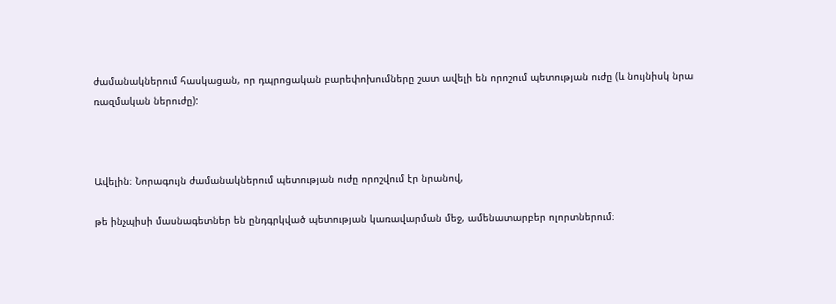ժամանակներում հասկացան, որ դպրոցական բարեփոխումները շատ ավելի են որոշում պետության ուժը (և նույնիսկ նրա ռազմական ներուժը):



Ավելին։ Նորագույն ժամանակներում պետության ուժը որոշվում էր նրանով,

թե ինչպիսի մասնագետներ են ընդգրկված պետության կառավարման մեջ, ամենատարբեր ոլորտներում։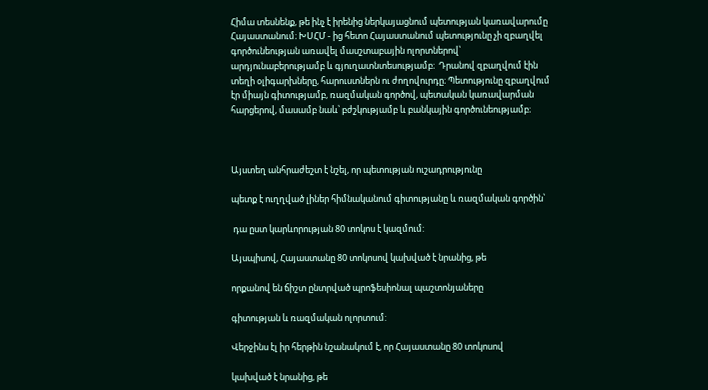Հիմա տեսնենք, թե ինչ է իրենից ներկայացնում պետության կառավարումը Հայաստանում։ ԽՍՀՄ - ից հետո Հայաստանում պետությունը չի զբաղվել գործունեության առավել մասշտաբային ոլորտներով՝ արդյունաբերությամբ և գյուղատնտեսությամբ։  Դրանով զբաղվում էին տեղի օլիգարխները, հարուստներն ու ժողովուրդը։ Պետությունը զբաղվում էր միայն գիտությամբ, ռազմական գործով, պետական կառավարման հարցերով, մասամբ նաև՝ բժշկությամբ և բանկային գործունեությամբ։



Այստեղ անհրաժեշտ է նշել, որ պետության ուշադրությունը

պետք է ուղղված լիներ հիմնականում գիտությանը և ռազմական գործին՝

 դա ըստ կարևորության 80 տոկոս է կազմում:

Այսպիսով, Հայաստանը 80 տոկոսով կախված է նրանից, թե

որքանով են ճիշտ ընտրված պրոֆեսիոնալ պաշտոնյաները

գիտության և ռազմական ոլորտում:

Վերջինս էլ իր հերթին նշանակում է, որ Հայաստանը 80 տոկոսով

կախված է նրանից, թե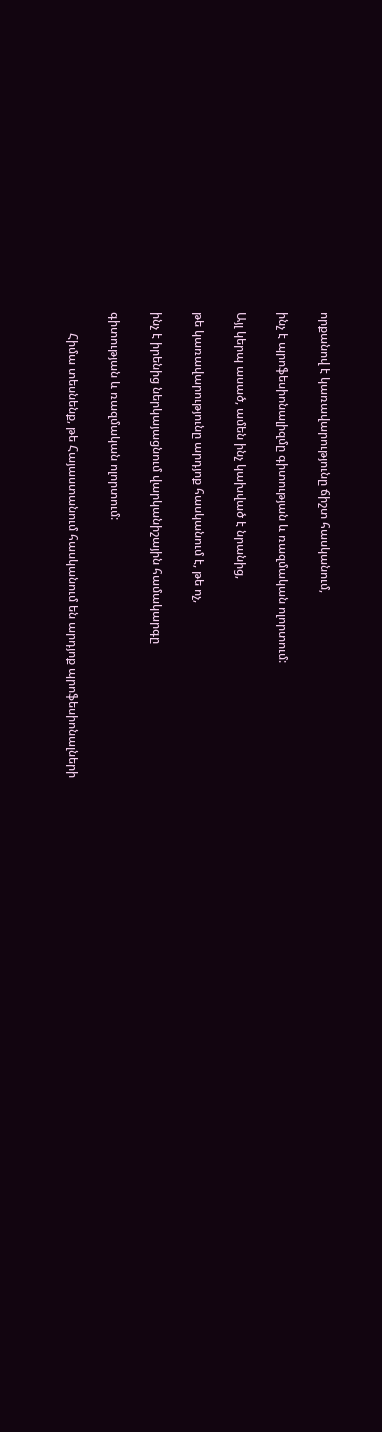որքանով է կառավարությունը ճիշտ հասկանում,

ինչ է պրոֆեսիոնալիզմը գիտության և ռազմական ոլորտում:

Այլ կերպ ասած, ամեն ինչ կախված է նրանից,

թե կառավարությունը արդյոք հասկանում է, թե ոչ,

ինչ է իրենից ներկայացնում վարկանիշային համակարգը

գիտության և ռազմական ոլորտում:

       Հիմա տեսնենք, թե Հայաստանում հասկանում են արդյոք պրոֆեսիոնալների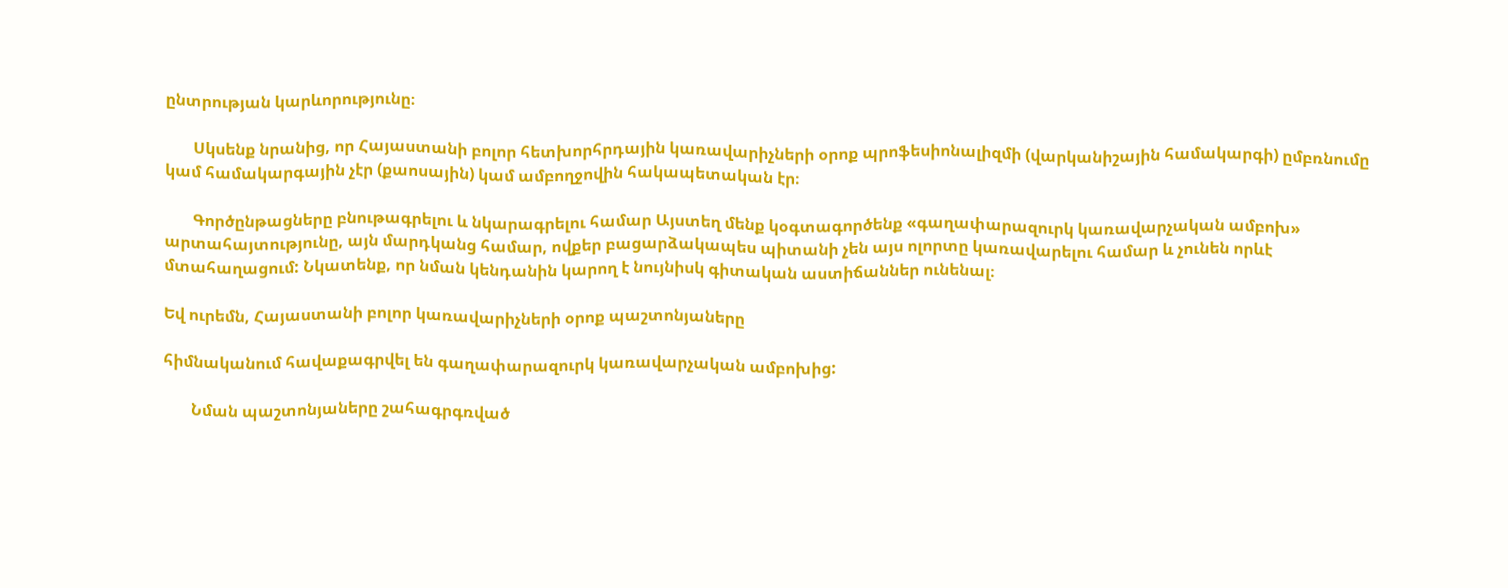ընտրության կարևորությունը։

       Սկսենք նրանից, որ Հայաստանի բոլոր հետխորհրդային կառավարիչների օրոք պրոֆեսիոնալիզմի (վարկանիշային համակարգի) ըմբռնումը կամ համակարգային չէր (քաոսային) կամ ամբողջովին հակապետական էր։

       Գործընթացները բնութագրելու և նկարագրելու համար Այստեղ մենք կօգտագործենք «գաղափարազուրկ կառավարչական ամբոխ» արտահայտությունը, այն մարդկանց համար, ովքեր բացարձակապես պիտանի չեն այս ոլորտը կառավարելու համար և չունեն որևէ մտահաղացում: Նկատենք, որ նման կենդանին կարող է նույնիսկ գիտական աստիճաններ ունենալ։

Եվ ուրեմն, Հայաստանի բոլոր կառավարիչների օրոք պաշտոնյաները

հիմնականում հավաքագրվել են գաղափարազուրկ կառավարչական ամբոխից:

       Նման պաշտոնյաները շահագրգռված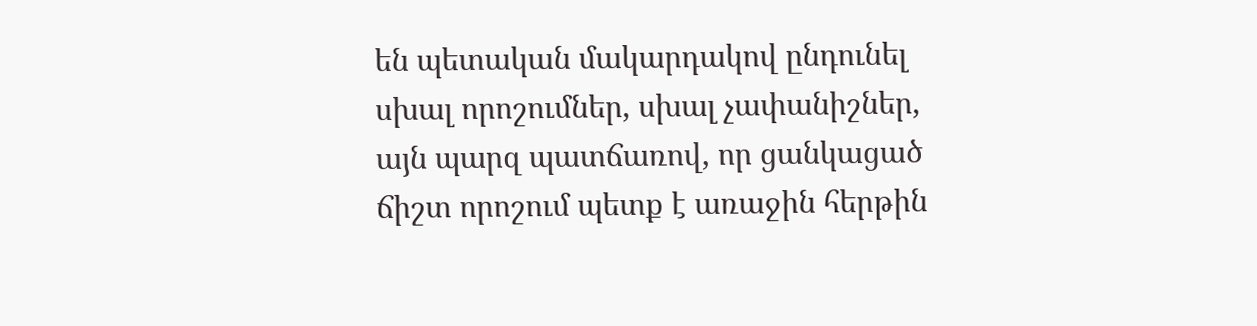են պետական մակարդակով ընդունել սխալ որոշումներ, սխալ չափանիշներ, այն պարզ պատճառով, որ ցանկացած ճիշտ որոշում պետք է առաջին հերթին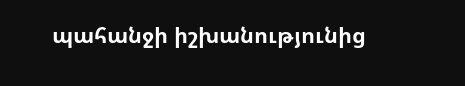պահանջի իշխանությունից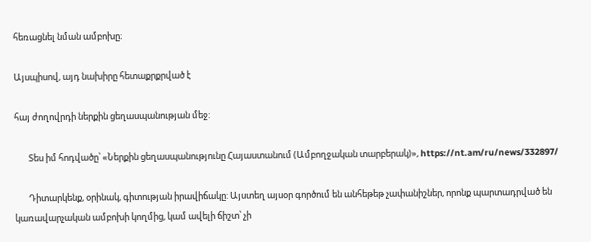հեռացնել նման ամբոխը։

Այսպիսով, այդ նախիրը հետաքրքրված է

հայ ժողովրդի ներքին ցեղասպանության մեջ:

       Տես իմ հոդվածը՝ «Ներքին ցեղասպանությունը Հայաստանում (Ամբողջական տարբերակ)», https://nt.am/ru/news/332897/

       Դիտարկենք, օրինակ, գիտության իրավիճակը: Այստեղ այսօր գործում են անհեթեթ չափանիշներ, որոնք պարտադրված են կառավարչական ամբոխի կողմից, կամ ավելի ճիշտ՝ չի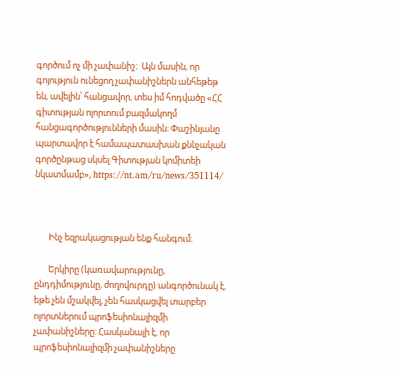գործում ոչ մի չափանիշ։  Այն մասին, որ գոյություն ունեցող չափանիշներն անհեթեթ են, ավելին՝ հանցավոր, տես իմ հոդվածը «ՀՀ գիտության ոլորտում բազմակողմ հանցագործությունների մասին։ Փաշինյանը պարտավոր է համապատասխան քննչական գործընթաց սկսել Գիտության կոմիտեի նկատմամբ», https://nt.am/ru/news/351114/



       Ինչ եզրակացության ենք հանգում։

       Երկիրը (կառավարությունը, ընդդիմությունը, ժողովուրդը) անգործունակ է, եթե չեն մշակվել, չեն հասկացվել տարբեր ոլորտներում պրոֆեսիոնալիզմի չափանիշները: Հասկանալի է, որ պրոֆեսիոնալիզմի չափանիշները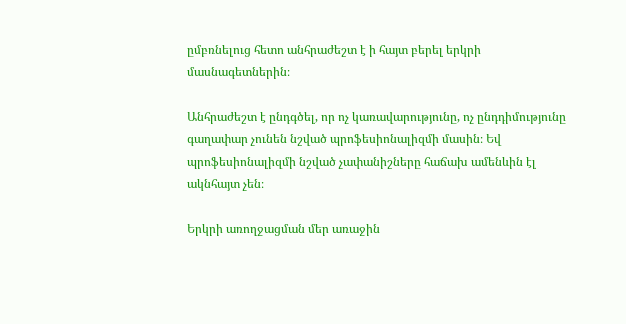ըմբռնելուց հետո անհրաժեշտ է ի հայտ բերել երկրի մասնագետներին։

Անհրաժեշտ է ընդգծել, որ ոչ կառավարությունը, ոչ ընդդիմությունը գաղափար չունեն նշված պրոֆեսիոնալիզմի մասին։ Եվ պրոֆեսիոնալիզմի նշված չափանիշները հաճախ ամենևին էլ ակնհայտ չեն։

Երկրի առողջացման մեր առաջին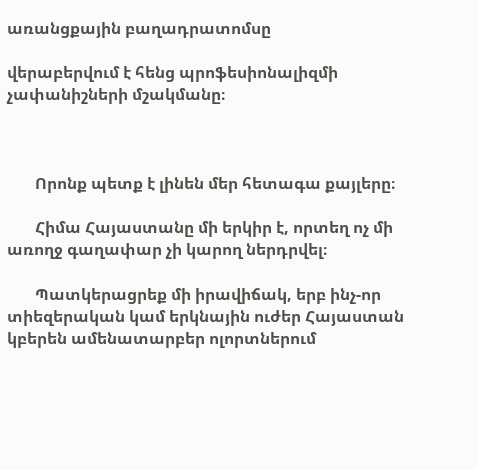առանցքային բաղադրատոմսը

վերաբերվում է հենց պրոֆեսիոնալիզմի չափանիշների մշակմանը։



       Որոնք պետք է լինեն մեր հետագա քայլերը։

       Հիմա Հայաստանը մի երկիր է, որտեղ ոչ մի առողջ գաղափար չի կարող ներդրվել։

       Պատկերացրեք մի իրավիճակ, երբ ինչ-որ տիեզերական կամ երկնային ուժեր Հայաստան կբերեն ամենատարբեր ոլորտներում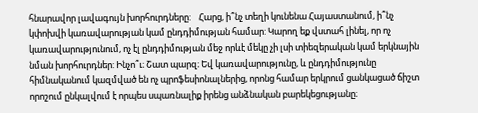հնարավոր լավագույն խորհուրդները:    Հարց, ի՞նչ տեղի կունենա Հայաստանում, ի՞նչ կփոխվի կառավարության կամ ընդդիմության համար: Կարող եք վստահ լինել, որ ոչ կառավարությունում, ոչ էլ ընդդիմության մեջ որևէ մեկը չի լսի տիեզերական կամ երկնային նման խորհուրդներ: Ինչո՞ւ։ Շատ պարզ։ Եվ կառավարությունը, և ընդդիմությունը հիմնականում կազմված են ոչ պրոֆեսիոնալներից, որոնց համար երկրում ցանկացած ճիշտ որոշում ընկալվում է որպես սպառնալիք իրենց անձնական բարեկեցությանը։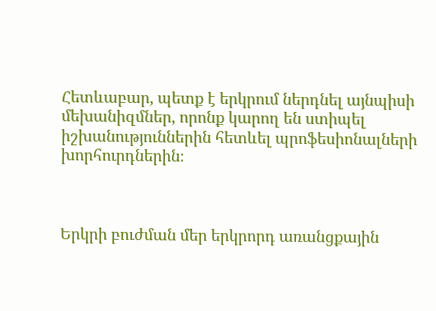Հետևաբար, պետք է երկրում ներդնել այնպիսի մեխանիզմներ, որոնք կարող են ստիպել իշխանություններին հետևել պրոֆեսիոնալների խորհուրդներին։



Երկրի բուժման մեր երկրորդ առանցքային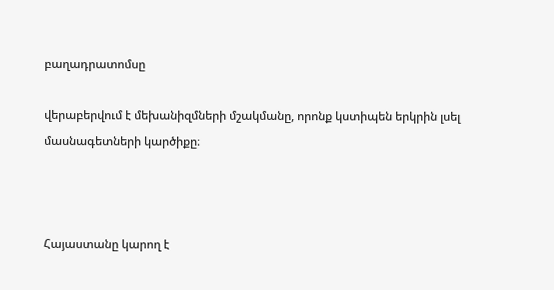բաղադրատոմսը

վերաբերվում է մեխանիզմների մշակմանը, որոնք կստիպեն երկրին լսել մասնագետների կարծիքը։



Հայաստանը կարող է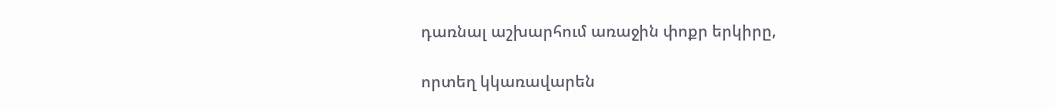դառնալ աշխարհում առաջին փոքր երկիրը,

որտեղ կկառավարեն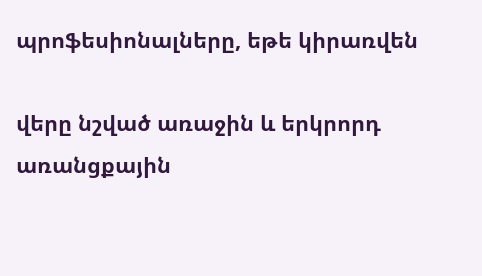պրոֆեսիոնալները, եթե կիրառվեն

վերը նշված առաջին և երկրորդ առանցքային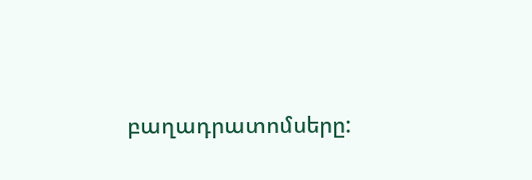բաղադրատոմսերը: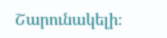Շարունակելի։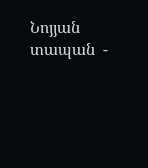Նոյյան տապան  -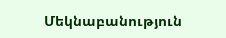Մեկնաբանություն